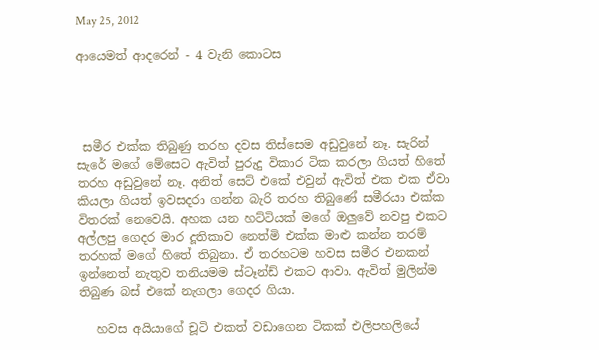May 25, 2012

ආයෙමත් ආදරෙන් - 4 වැනි කොටස




 සමීර එක්ක තිබුණු තරහ දවස තිස්සෙම අඩුවුනේ නෑ. සැරින් සැරේ මගේ මේසෙට ඇවිත් පුරුදු විකාර ටික කරලා ගියත් හිතේ තරහ අඩුවුනේ නෑ. අනිත් සෙට් එකේ එවුන් ඇවිත් එක එක ඒවා කියලා ගියත් ඉවසදරා ගන්න බැරි තරහ තිබුණේ සමීරයා එක්ක විතරක් නෙවෙයි. අහක යන හට්ටියක් මගේ ඔලුවේ නවපු එකට අල්ලපු ගෙදර මාර දූතිකාව නෙත්මි එක්ක මාළු කන්න තරම් තරහක් මගේ හිතේ තිබුනා. ඒ තරහටම හවස සමීර එනකන්  ඉන්නෙත් නැතුව තනියමම ස්ටෑන්ඩ් එකට ආවා. ඇවිත් මුලින්ම තිබුණ බස් එකේ නැගලා ගෙදර ගියා.

   හවස අයියාගේ චූටි එකත් වඩාගෙන ටිකක් එලිපහලියේ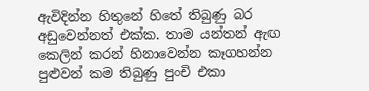ඇවිදින්න හිතුනේ හිතේ තිබුණු බර අඩුවෙන්නත් එක්ක. තාම යන්තන් ඇඟ කෙලින් කරන් හිනාවෙන්න කෑගහන්න පුළුවන් කම තිබුණු පුංචි එකා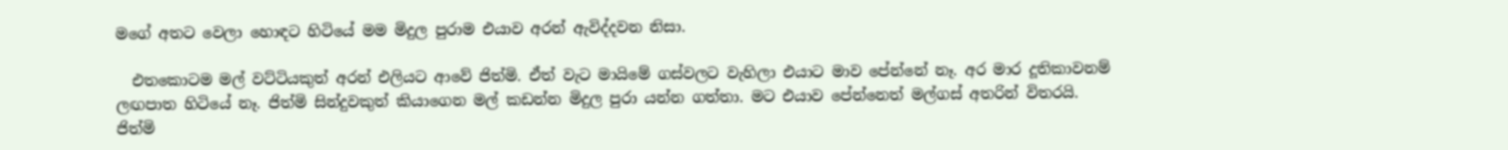මගේ අතට වෙලා හොඳට හිටියේ මම මිදුල පුරාම එයාව අරන් ඇවිද්දවන නිසා.

  එතකොටම මල් වට්ටියකුත් අරන් එලියට ආවේ ජිත්මි. ඒත් වැට මායිමේ ගස්වලට වැහිලා එයාට මාව පේන්නේ නෑ. අර මාර දූතිකාවනම් ලඟපාත හිටියේ නෑ. ජිත්මි සින්දුවකුත් කියාගෙන මල් කඩන්න මිදුල පුරා යන්න ගත්තා. මට එයාව පේන්නෙත් මල්ගස් අතරින් විතරයි. ජිත්මි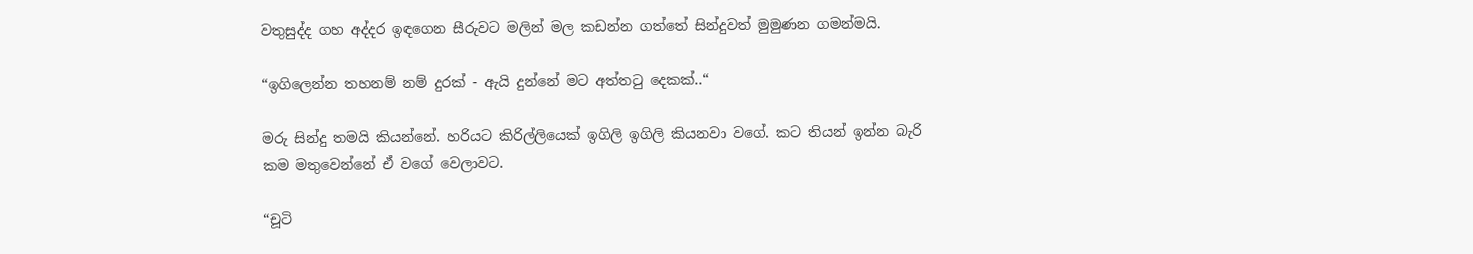වතුසුද්ද ගහ අද්දර ඉඳගෙන සීරුවට මලින් මල කඩන්න ගත්තේ සින්දුවත් මුමුණන ගමන්මයි.

“ඉගිලෙන්න තහනම් නම් දුරක් - ඇයි දුන්නේ මට අත්තටු දෙකක්..“

මරු සින්දු තමයි කියන්නේ. හරියට කිරිල්ලියෙක් ඉගිලි ඉගිලි කියනවා වගේ. කට තියන් ඉන්න බැරි කම මතුවෙන්නේ ඒ වගේ වෙලාවට.

“චූටි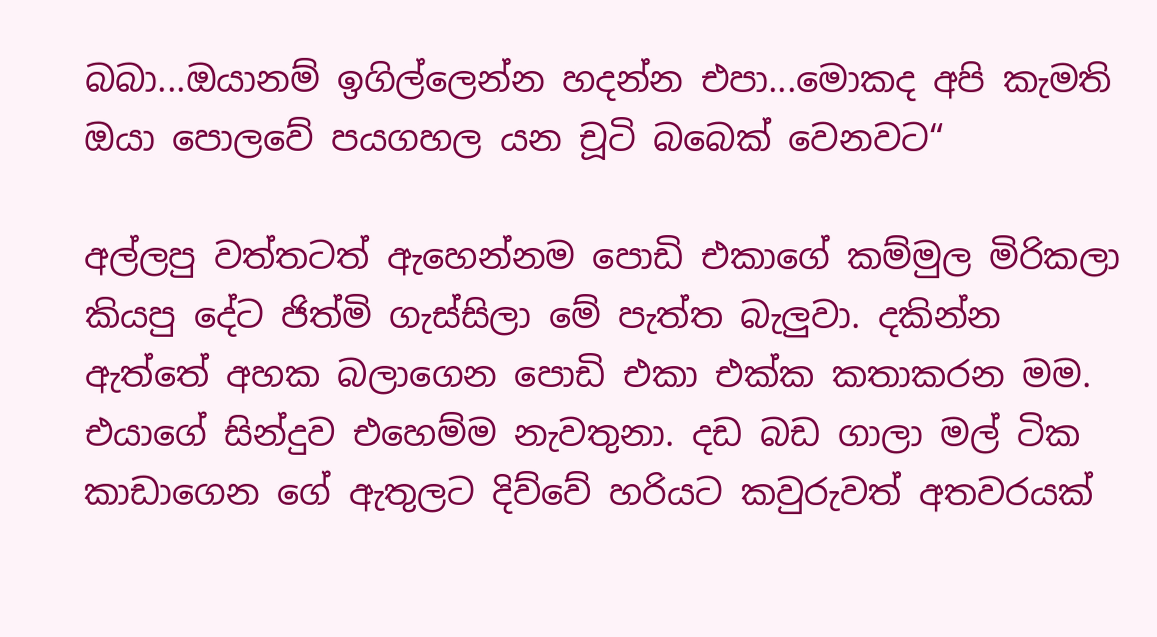බබා...ඔයානම් ඉගිල්ලෙන්න හදන්න එපා...මොකද අපි කැමති ඔයා පොලවේ පයගහල යන චූටි බබෙක් වෙනවට“

අල්ලපු වත්තටත් ඇහෙන්නම පොඩි එකාගේ කම්මුල මිරිකලා කියපු දේට ජිත්මි ගැස්සිලා මේ පැත්ත බැලුවා. දකින්න ඇත්තේ අහක බලාගෙන පොඩි එකා එක්ක කතාකරන මම. එයාගේ සින්දුව එහෙම්ම නැවතුනා. දඩ බඩ ගාලා මල් ටික කාඩාගෙන ගේ ඇතුලට දිව්වේ හරියට කවුරුවත් අතවරයක්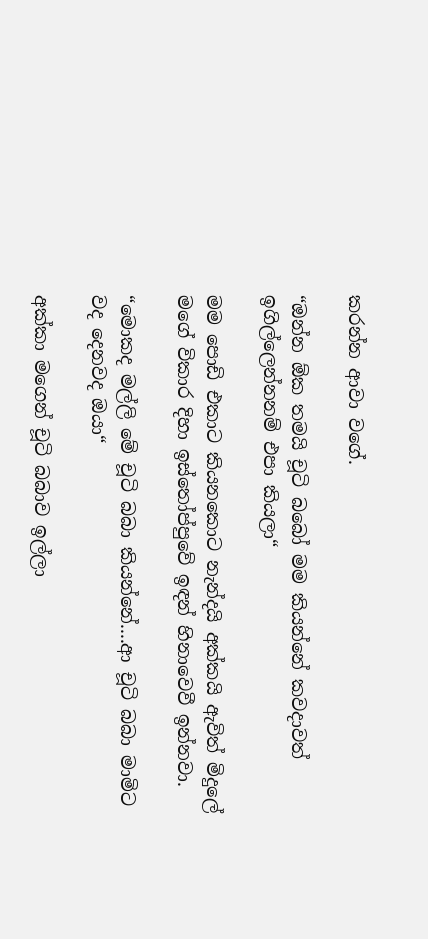කරන්න ආවා වගේ.

“ඔන්න ඕක තමයි චූටි බබෝ මම කියන්නේ කවදාවත්  ඉගිල්ලෙන්නනම් එපා කියලා“

මම පොඩි එකාට කියනකොට නැන්දයි අක්කයි ඇවිත් මිදුලේ මගේ විකාර දිහා ඉස්තෝප්පුවේ ඉඳන් හිනාවෙවී ඉන්නවා.

“මොකද මල්ලි මේ චූටි බබා කියන්නේ....ආ චූටි බබා මාමිට වද දෙනවද ඔයා“

අක්කා මගෙන් චූටි බබාව ඉල්ලා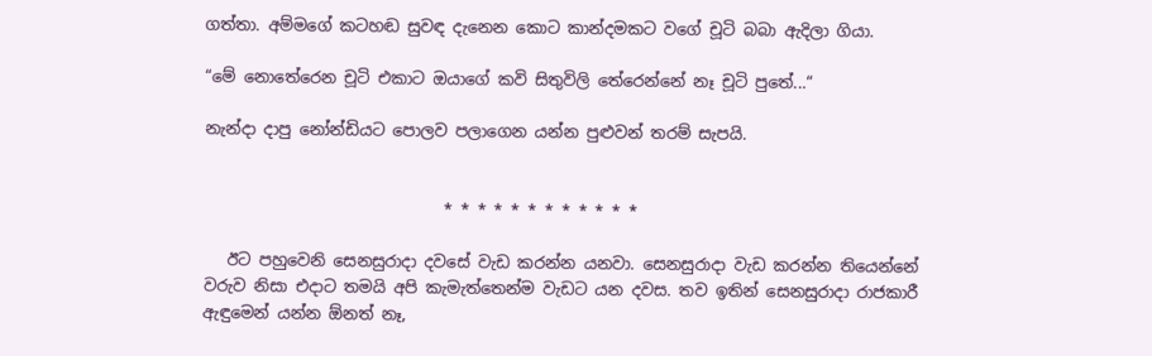ගත්තා. අම්මගේ කටහඬ සුවඳ දැනෙන කොට කාන්දමකට වගේ චූටි බබා ඇදිලා ගියා.

“මේ නොතේරෙන චූටි එකාට ඔයාගේ කවි සිතුවිලි තේරෙන්නේ නෑ චූටි පුතේ...“

නැන්දා දාපු නෝන්ඩියට පොලව පලාගෙන යන්න පුළුවන් තරම් සැපයි.


                              * * * * * * * * * * * *

   ඊට පහුවෙනි සෙනසුරාදා දවසේ වැඩ කරන්න යනවා. සෙනසුරාදා වැඩ කරන්න තියෙන්නේ වරුව නිසා එදාට තමයි අපි කැමැත්තෙන්ම වැඩට යන දවස. තව ඉතින් සෙනසුරාදා රාජකාරී ඇඳුමෙන් යන්න ඕනත් නෑ,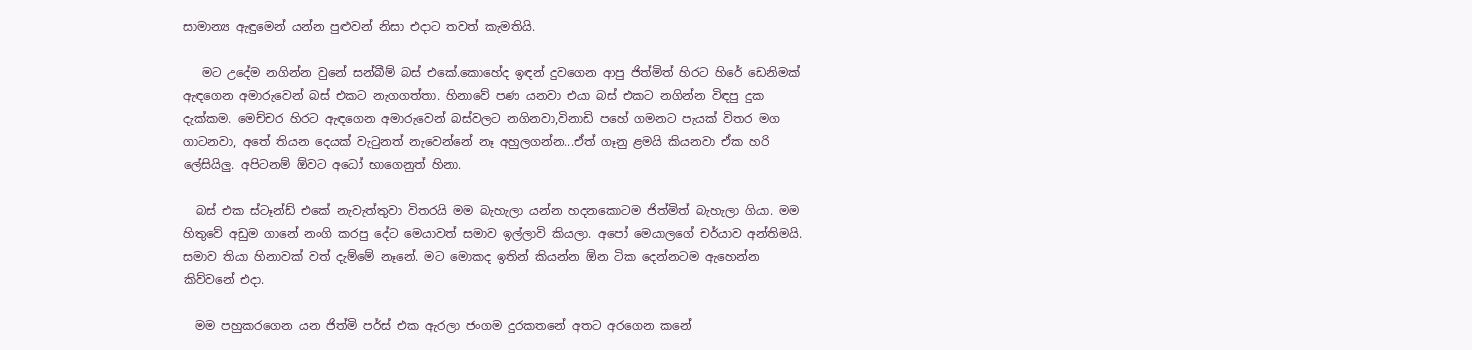සාමාන්‍ය ඇඳුමෙන් යන්න පුළුවන් නිසා එදාට තවත් කැමතියි.

   මට උදේම නගින්න වුනේ සන්බීම් බස් එකේ.කොහේද ඉඳන් දුවගෙන ආපු ජිත්මිත් හිරට හිරේ ඩෙනිමක් ඇඳගෙන අමාරුවෙන් බස් එකට නැගගත්තා. හිනාවේ පණ යනවා එයා බස් එකට නගින්න විඳපු දුක දැක්කම. මෙච්චර හිරට ඇඳගෙන අමාරුවෙන් බස්වලට නගිනවා,විනාඩි පහේ ගමනට පැයක් විතර මග ගාටනවා, අතේ තියන දෙයක් වැටුනත් නැවෙන්නේ නෑ අහුලගන්න...ඒත් ගෑනු ළමයි කියනවා ඒක හරි ලේසියිලු. අපිටනම් ඕවට අධෝ භාගෙනුත් හිනා.

  බස් එක ස්ටෑන්ඩ් එකේ නැවැත්තුවා විතරයි මම බැහැලා යන්න හදනකොටම ජිත්මිත් බැහැලා ගියා. මම හිතුවේ අඩුම ගානේ නංගි කරපු දේට මෙයාවත් සමාව ඉල්ලාවි කියලා. අපෝ මෙයාලගේ චර්යාව අන්තිමයි. සමාව තියා හිනාවක් වත් දැම්මේ නෑනේ. මට මොකද ඉතින් කියන්න ඕන ටික දෙන්නටම ඇහෙන්න කිව්වනේ එදා.

  මම පහුකරගෙන යන ජිත්මි පර්ස් එක ඇරලා ජංගම දුරකතනේ අතට අරගෙන කනේ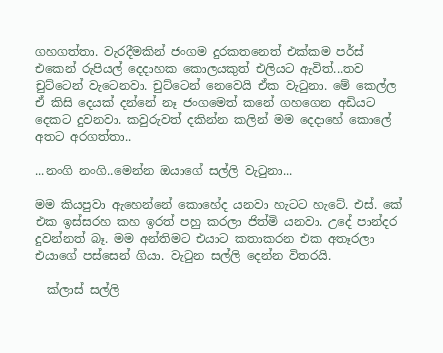ගහගත්තා. වැරදීමකින් ජංගම දුරකතනෙත් එක්කම පර්ස් එකෙන් රුපියල් දෙදාහක කොලයකුත් එලියට ඇවිත්...තව චුට්ටෙන් වැටෙනවා. චුට්ටෙන් නෙවෙයි ඒක වැටුනා. මේ කෙල්ල ඒ කිසි දෙයක් දන්නේ නෑ ජංගමෙත් කනේ ගහගෙන අඩියට දෙකට දුවනවා. කවුරුවත් දකින්න කලින් මම දෙදාහේ කොලේ අතට අරගත්තා..

...නංගි නංගි..මෙන්න ඔයාගේ සල්ලි වැටුනා...

මම කියපුවා ඇහෙන්නේ කොහේද යනවා හැටට හැටේ. එස්. කේ එක ඉස්සරහ කහ ඉරත් පහු කරලා ජිත්මි යනවා. උදේ පාන්දර දුවන්නත් බෑ. මම අන්තිමට එයාට කතාකරන එක අතෑරලා එයාගේ පස්සෙන් ගියා. වැටුන සල්ලි දෙන්න විතරයි.

  ක්ලාස් සල්ලි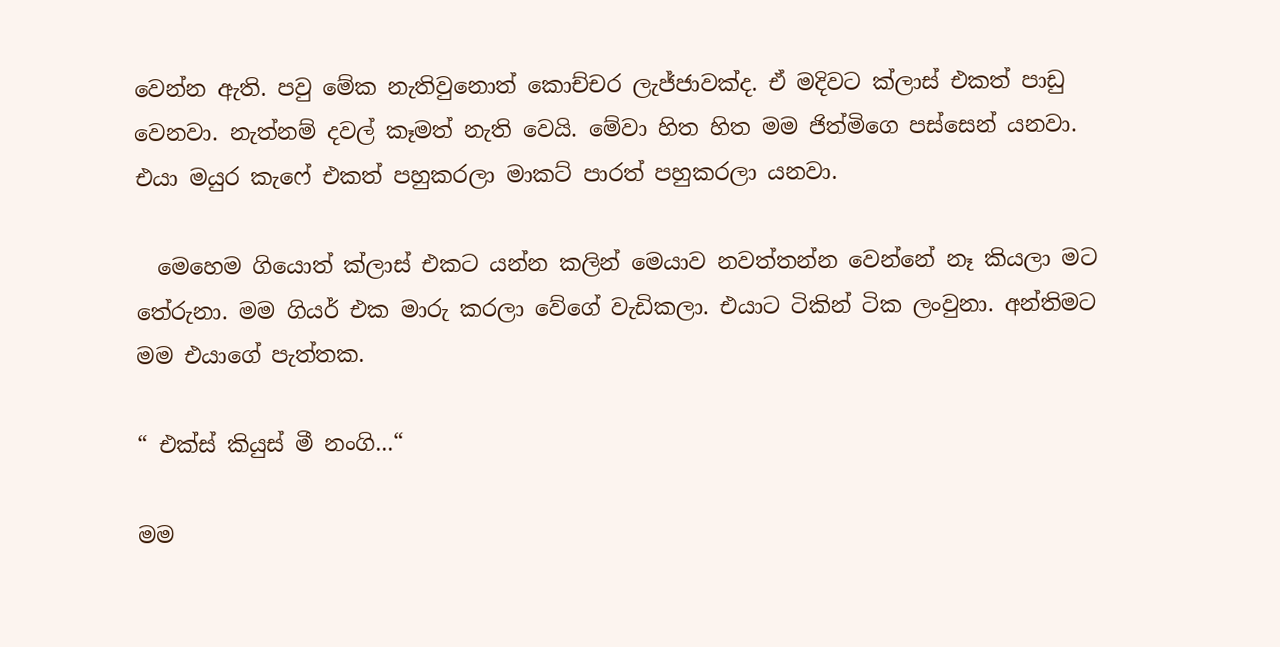වෙන්න ඇති. පවු මේක නැතිවුනොත් කොච්චර ලැජ්ජාවක්ද. ඒ මදිවට ක්ලාස් එකත් පාඩු වෙනවා. නැත්නම් දවල් කෑමත් නැති වෙයි. මේවා හිත හිත මම ජිත්මිගෙ පස්සෙන් යනවා. එයා මයුර කැෆේ එකත් පහුකරලා මාකට් පාරත් පහුකරලා යනවා.

  මෙහෙම ගියොත් ක්ලාස් එකට යන්න කලින් මෙයාව නවත්තන්න වෙන්නේ නෑ කියලා මට තේරුනා. මම ගියර් එක මාරු කරලා වේගේ වැඩිකලා. එයාට ටිකින් ටික ලංවුනා. අන්තිමට මම එයාගේ පැත්තක.

“ එක්ස් කියුස් මී නංගි...“

මම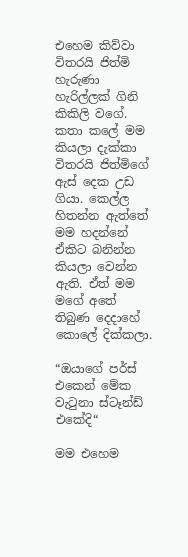එහෙම කිව්වා විතරයි ජිත්මි හැරුණා හැරිල්ලක් ගිනි කිකිලි වගේ. කතා කලේ මම කියලා දැක්කා විතරයි ජිත්මිගේ ඇස් දෙක උඩ ගියා. කෙල්ල හිතන්න ඇත්තේ මම හදන්නේ ඒකිට බනින්න කියලා වෙන්න ඇති. ඒත් මම මගේ අතේ තිබුණ දෙදාහේ කොලේ දික්කලා.

“ඔයාගේ පර්ස් එකෙන් මේක වැටුනා ස්ටෑන්ඩ් එකේදි“

මම එහෙම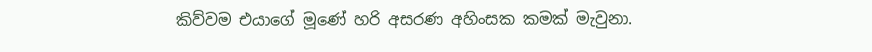කිව්වම එයාගේ මූණේ හරි අසරණ අහිංසක කමක් මැවුනා.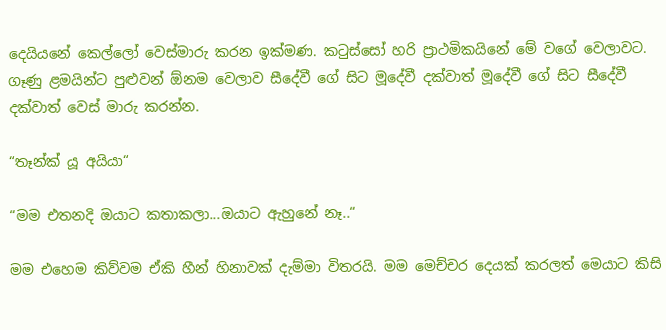දෙයියනේ කෙල්ලෝ වෙස්මාරු කරන ඉක්මණ. කටුස්සෝ හරි ප්‍රාථමිකයිනේ මේ වගේ වෙලාවට. ගෑණු ළමයින්ට පුළුවන් ඕනම වෙලාව සීදේවී ගේ සිට මූදේවී දක්වාත් මූදේවී ගේ සිට සීදේවී දක්වාත් වෙස් මාරු කරන්න.

“තෑන්ක් යූ අයියා“

“මම එතනදි ඔයාට කතාකලා...ඔයාට ඇහුනේ නෑ..“

මම එහෙම කිව්වම ඒකි හීන් හිනාවක් දැම්මා විතරයි. මම මෙච්චර දෙයක් කරලත් මෙයාට කිසි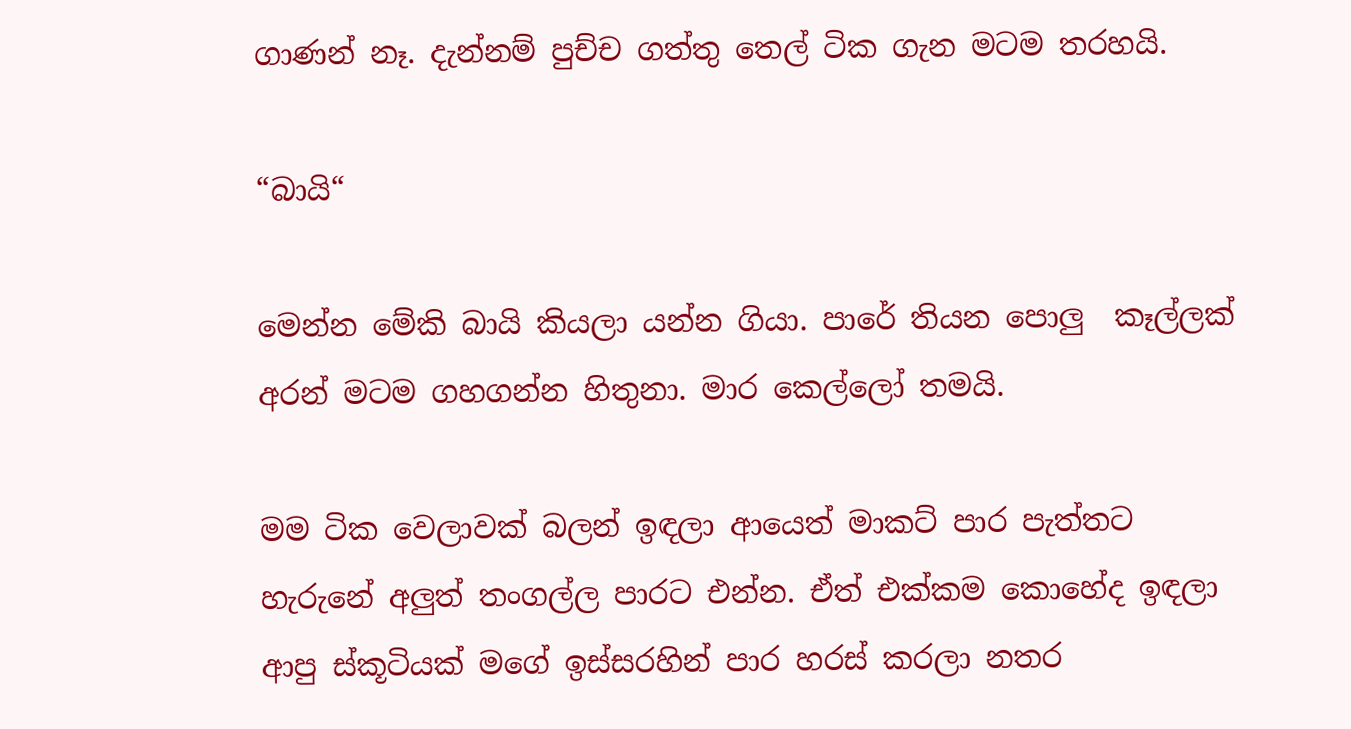ගාණන් නෑ. දැන්නම් පුච්ච ගත්තු තෙල් ටික ගැන මටම තරහයි.

“බායි“

මෙන්න මේකි බායි කියලා යන්න ගියා. පාරේ තියන පොලු  කෑල්ලක් අරන් මටම ගහගන්න හිතුනා. මාර කෙල්ලෝ තමයි.

මම ටික වෙලාවක් බලන් ඉඳලා ආයෙත් මාකට් පාර පැත්තට හැරුනේ අලුත් තංගල්ල පාරට එන්න. ඒත් එක්කම කොහේද ඉඳලා ආපු ස්කූටියක් මගේ ඉස්සරහින් පාර හරස් කරලා නතර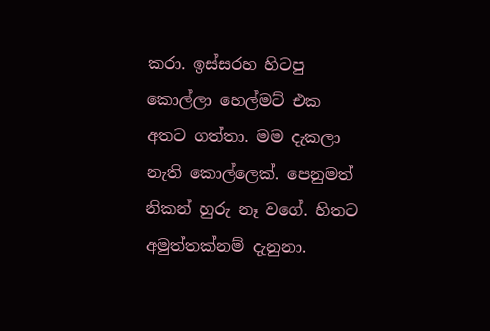කරා. ඉස්සරහ හිටපු කොල්ලා හෙල්මට් එක අතට ගත්තා. මම දැකලා නැති කොල්ලෙක්. පෙනුමත් නිකන් හුරු නෑ වගේ. හිතට අමුත්තක්නම් දැනුනා.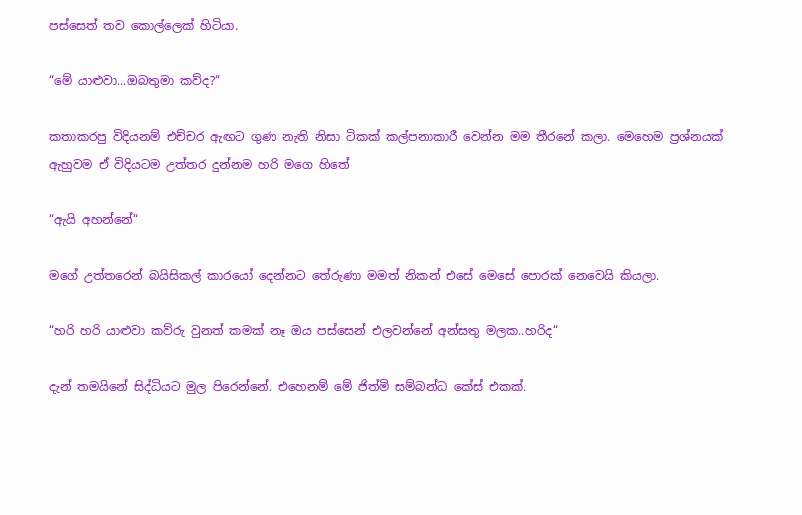පස්සෙත් තව කොල්ලෙක් හිටියා.

“මේ යාළුවා...ඔබතුමා කව්ද?“

කතාකරපු විදියනම් එච්චර ඇඟට ගුණ නැති නිසා ටිකක් කල්පනාකාරී වෙන්න මම තීරනේ කලා. මෙහෙම ප්‍රශ්නයක් ඇහුවම ඒ විදියටම උත්තර දුන්නම හරි මගෙ හිතේ

“ඇයි අහන්නේ“

මගේ උත්තරෙන් බයිසිකල් කාරයෝ දෙන්නට තේරුණා මමත් නිකන් එසේ මෙසේ පොරක් නෙවෙයි කියලා.

“හරි හරි යාළුවා කව්රු වුනත් කමක් නෑ ඔය පස්සෙන් එලවන්නේ අන්සතු මලක..හරිද“

දැන් තමයිනේ සිද්ධියට මුල පිරෙන්නේ. එහෙනම් මේ ජිත්මි සම්බන්ධ කේස් එකක්.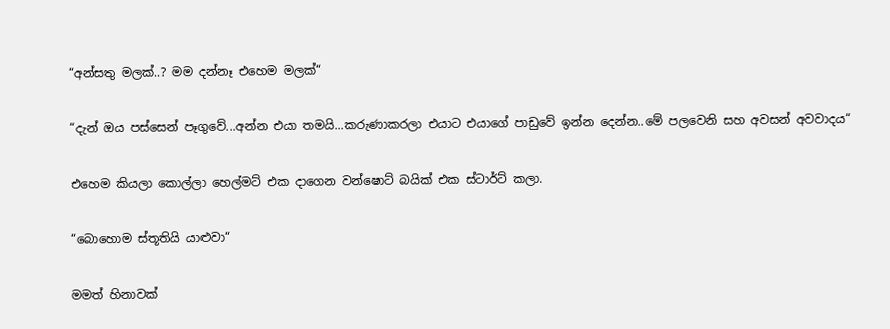“අන්සතු මලක්..? මම දන්නෑ එහෙම මලක්“

“දැන් ඔය පස්සෙන් පෑගුවේ...අන්න එයා තමයි...කරුණාකරලා එයාට එයාගේ පාඩුවේ ඉන්න දෙන්න..මේ පලවෙනි සහ අවසන් අවවාදය“

එහෙම කියලා කොල්ලා හෙල්මට් එක දාගෙන වන්ෂොට් බයික් එක ස්ටාර්ට් කලා.

“බොහොම ස්තූතියි යාළුවා“

මමත් හිනාවක්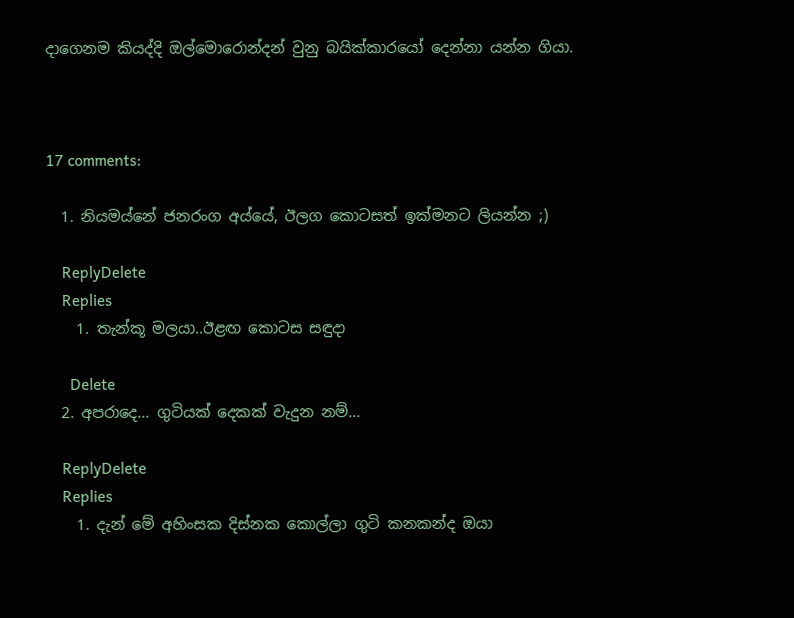දාගෙනම කියද්දි ඔල්මොරොන්දන් වුනු බයික්කාරයෝ දෙන්නා යන්න ගියා.



17 comments:

  1. නියමය්නේ ජනරංග අය්යේ, ඊලග කොටසත් ඉක්මනට ලියන්න ;)

    ReplyDelete
    Replies
    1. තැන්කූ මලයා..ඊළඟ කොටස සඳුදා

      Delete
  2. අපරාදෙ... ගුටියක් දෙකක් වැදුන නම්...

    ReplyDelete
    Replies
    1. දැන් මේ අහිංසක දිස්නක කොල්ලා ගුටි කනකන්ද ඔයා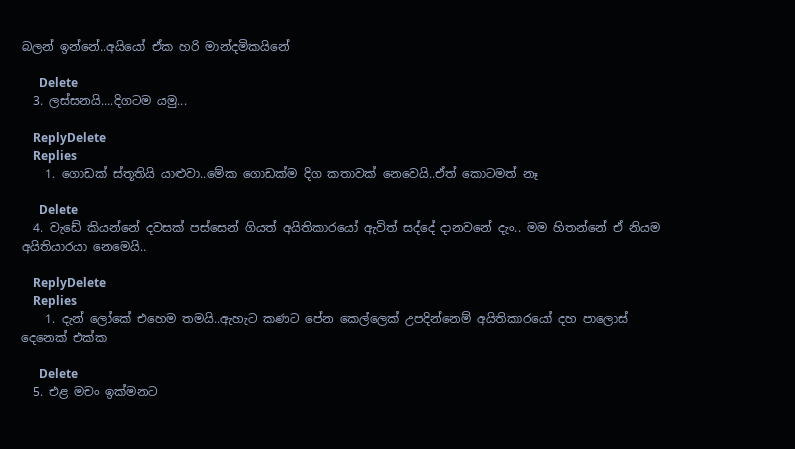බලන් ඉන්නේ..අයියෝ ඒක හරි මාන්දමිකයිනේ

      Delete
  3. ලස්සනයි....දිගටම යමු...

    ReplyDelete
    Replies
    1. ගොඩක් ස්තූතියි යාළුවා..මේක ගොඩක්ම දිග කතාවක් නෙවෙයි..ඒත් කොටමත් නෑ

      Delete
  4. වැඩේ කියන්නේ දවසක් පස්සෙන් ගියත් අයිතිකාරයෝ ඇවිත් සද්දේ දානවනේ දැං.. මම හිතන්නේ ඒ නියම අයිතියාරයා නෙමෙයි..

    ReplyDelete
    Replies
    1. දැන් ලෝකේ එහෙම තමයි..ඇහැට කණට පේන කෙල්ලෙක් උපදින්නෙම් අයිතිකාරයෝ දහ පාලොස් දෙනෙක් එක්ක

      Delete
  5. එළ මචං ඉක්මනට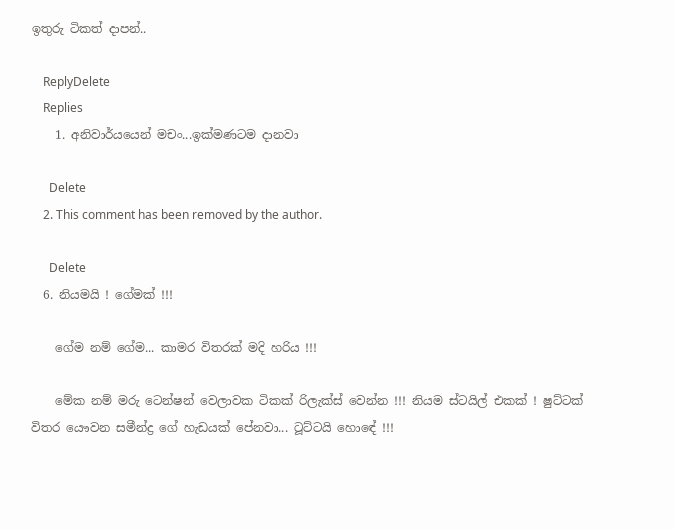ඉතුරු ටිකත් දාපන්..

    ReplyDelete
    Replies
    1. අනිවාර්යයෙන් මචං...ඉක්මණටම දානවා

      Delete
    2. This comment has been removed by the author.

      Delete
  6. නියමයි ! ගේමක් !!!

    ගේම නම් ගේම... කාමර විතරක් මදි හරිය !!!

    මේක නම් මරු ටෙන්ෂන් වෙලාවක ටිකක් රිලැක්ස් වෙන්න !!! නියම ස්ටයිල් එකක් ! ෂුට්ටක් විතර යෞවන සමීන්ද්‍ර ගේ හැඩයක් පේනවා... ටූට්ටයි හොඳේ !!!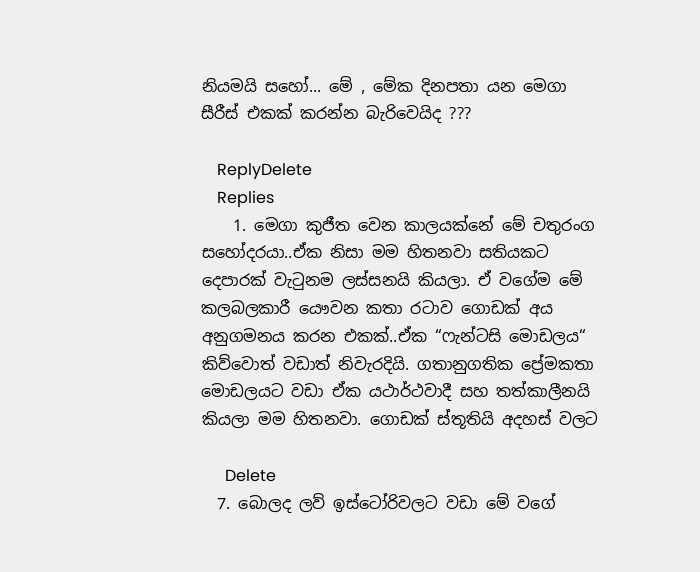නියමයි සහෝ... මේ , මේක දිනපතා යන මෙගා සීරීස් එකක් කරන්න බැරිවෙයිද ???

    ReplyDelete
    Replies
    1. මෙගා කුජීත වෙන කාලයක්නේ මේ චතුරංග සහෝදරයා..ඒක නිසා මම හිතනවා සතියකට දෙපාරක් වැටුනම ලස්සනයි කියලා. ඒ වගේම මේ කලබලකාරී යෞවන කතා රටාව ගොඩක් අය අනුගමනය කරන එකක්..ඒක “ෆැන්ටසි මොඩලය“ කිව්වොත් වඩාත් නිවැරදියි. ගතානුගතික ප්‍රේමකතා මොඩලයට වඩා ඒක යථාර්ථවාදී සහ තත්කාලීනයි කියලා මම හිතනවා. ගොඩක් ස්තූතියි අදහස් වලට

      Delete
  7. බොලද ලව් ඉස්ටෝරිවලට වඩා මේ වගේ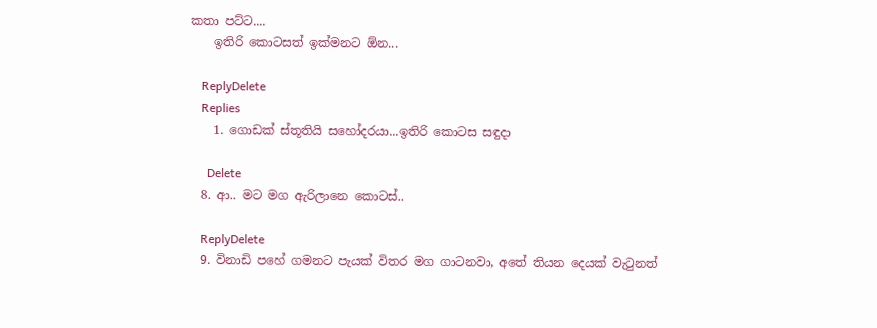කතා පට්ට....
    ඉතිරි කොටසත් ඉක්මනට ඕන...

    ReplyDelete
    Replies
    1. ගොඩක් ස්තූතියි සහෝදරයා...ඉතිරි කොටස සඳුදා

      Delete
  8. ආ.. මට මග ඇරිලානෙ කොටස්..

    ReplyDelete
  9. විනාඩි පහේ ගමනට පැයක් විතර මග ගාටනවා, අතේ තියන දෙයක් වැටුනත්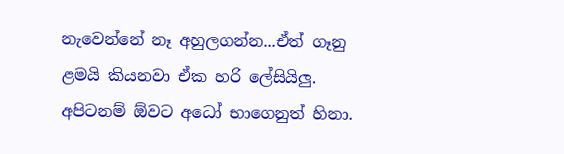නැවෙන්නේ නෑ අහුලගන්න...ඒත් ගෑනු ළමයි කියනවා ඒක හරි ලේසියිලු. අපිටනම් ඕවට අධෝ භාගෙනුත් හිනා.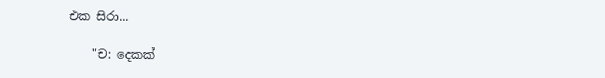එක සිරා...

    "ච: දෙකක්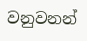වනුවනන්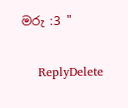මරු :3 "

    ReplyDelete